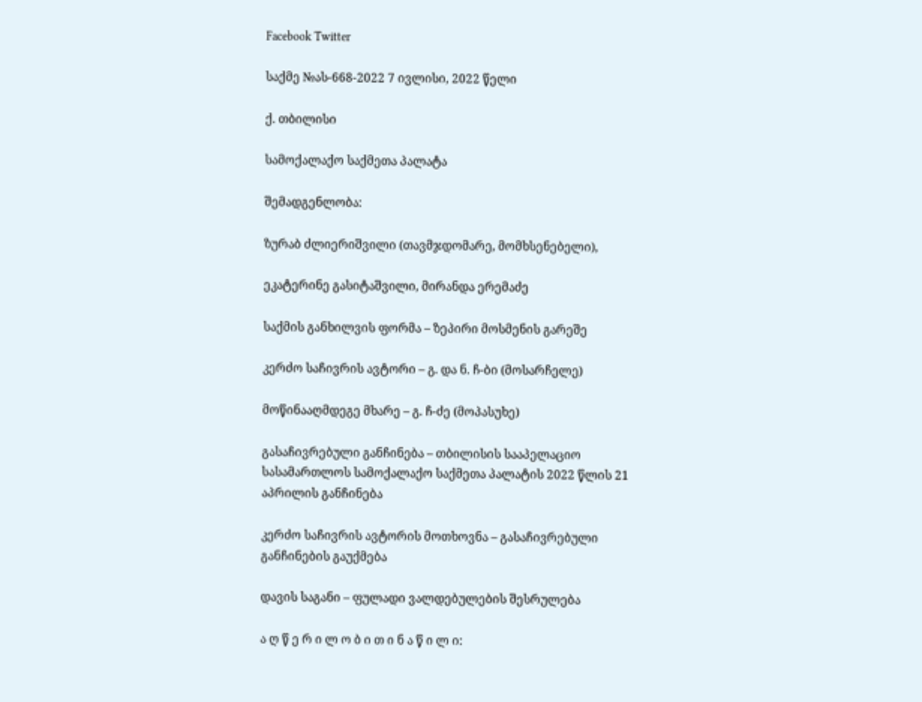Facebook Twitter

საქმე №ას-668-2022 7 ივლისი, 2022 წელი

ქ. თბილისი

სამოქალაქო საქმეთა პალატა

შემადგენლობა:

ზურაბ ძლიერიშვილი (თავმჯდომარე, მომხსენებელი),

ეკატერინე გასიტაშვილი, მირანდა ერემაძე

საქმის განხილვის ფორმა – ზეპირი მოსმენის გარეშე

კერძო საჩივრის ავტორი – გ. და ნ. ჩ-ბი (მოსარჩელე)

მოწინააღმდეგე მხარე – გ. ჩ-ძე (მოპასუხე)

გასაჩივრებული განჩინება – თბილისის სააპელაციო სასამართლოს სამოქალაქო საქმეთა პალატის 2022 წლის 21 აპრილის განჩინება

კერძო საჩივრის ავტორის მოთხოვნა – გასაჩივრებული განჩინების გაუქმება

დავის საგანი – ფულადი ვალდებულების შესრულება

ა ღ წ ე რ ი ლ ო ბ ი თ ი ნ ა წ ი ლ ი: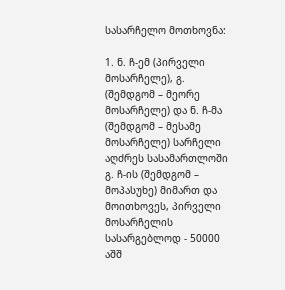სასარჩელო მოთხოვნა:

1. ნ. ჩ-ემ (პირველი მოსარჩელე), გ. (შემდგომ – მეორე მოსარჩელე) და ნ. ჩ-მა (შემდგომ – მესამე მოსარჩელე) სარჩელი აღძრეს სასამართლოში გ. ჩ-ის (შემდგომ – მოპასუხე) მიმართ და მოითხოვეს, პირველი მოსარჩელის სასარგებლოდ - 50000 აშშ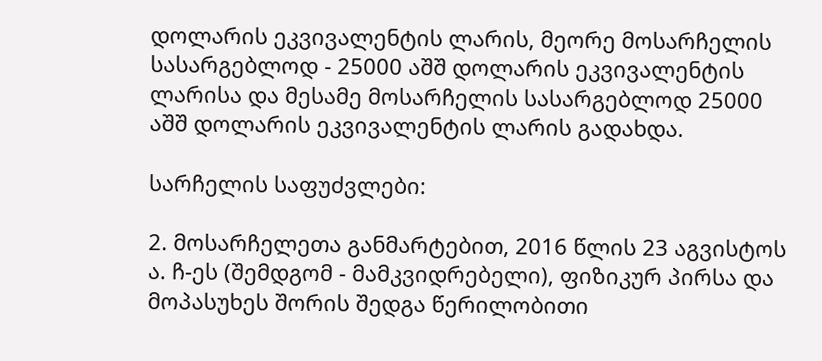დოლარის ეკვივალენტის ლარის, მეორე მოსარჩელის სასარგებლოდ - 25000 აშშ დოლარის ეკვივალენტის ლარისა და მესამე მოსარჩელის სასარგებლოდ 25000 აშშ დოლარის ეკვივალენტის ლარის გადახდა.

სარჩელის საფუძვლები:

2. მოსარჩელეთა განმარტებით, 2016 წლის 23 აგვისტოს ა. ჩ-ეს (შემდგომ - მამკვიდრებელი), ფიზიკურ პირსა და მოპასუხეს შორის შედგა წერილობითი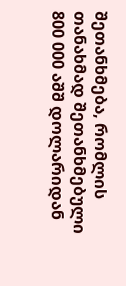შეთანხმება, რომლის თანახმად შეთანხმებული 800 000 აშშ დოლარიდან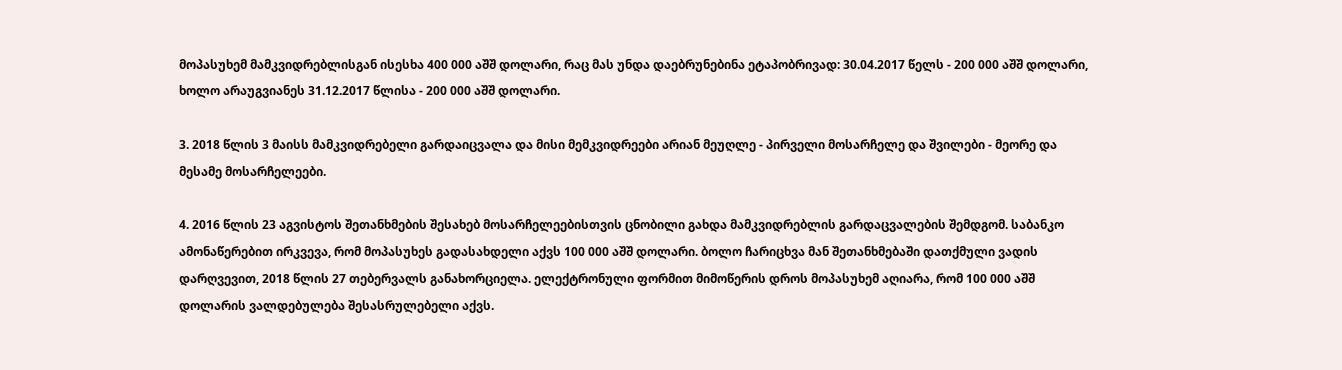მოპასუხემ მამკვიდრებლისგან ისესხა 400 000 აშშ დოლარი, რაც მას უნდა დაებრუნებინა ეტაპობრივად: 30.04.2017 წელს - 200 000 აშშ დოლარი, ხოლო არაუგვიანეს 31.12.2017 წლისა - 200 000 აშშ დოლარი.

3. 2018 წლის 3 მაისს მამკვიდრებელი გარდაიცვალა და მისი მემკვიდრეები არიან მეუღლე - პირველი მოსარჩელე და შვილები - მეორე და მესამე მოსარჩელეები.

4. 2016 წლის 23 აგვისტოს შეთანხმების შესახებ მოსარჩელეებისთვის ცნობილი გახდა მამკვიდრებლის გარდაცვალების შემდგომ. საბანკო ამონაწერებით ირკვევა, რომ მოპასუხეს გადასახდელი აქვს 100 000 აშშ დოლარი. ბოლო ჩარიცხვა მან შეთანხმებაში დათქმული ვადის დარღვევით, 2018 წლის 27 თებერვალს განახორციელა. ელექტრონული ფორმით მიმოწერის დროს მოპასუხემ აღიარა, რომ 100 000 აშშ დოლარის ვალდებულება შესასრულებელი აქვს.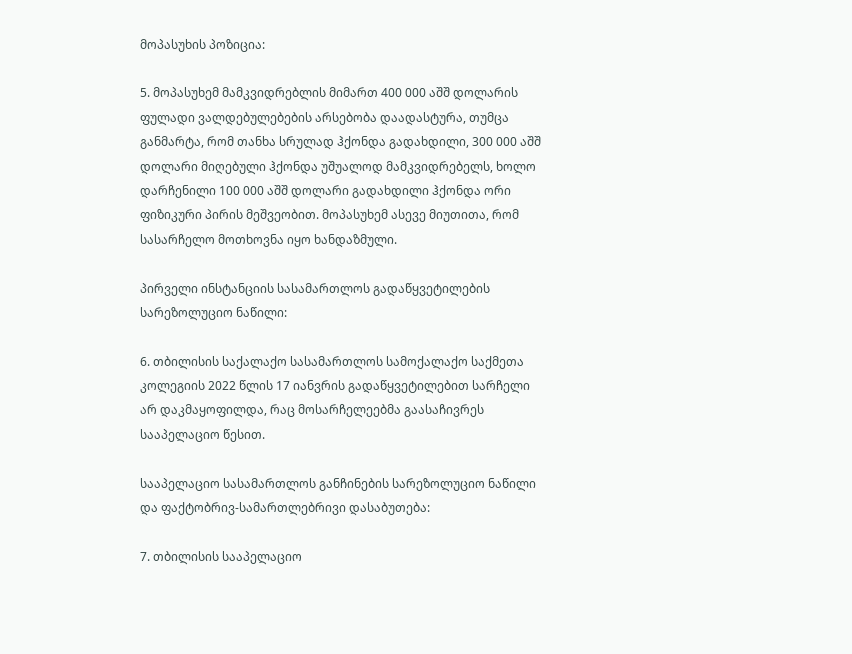მოპასუხის პოზიცია:

5. მოპასუხემ მამკვიდრებლის მიმართ 400 000 აშშ დოლარის ფულადი ვალდებულებების არსებობა დაადასტურა, თუმცა განმარტა, რომ თანხა სრულად ჰქონდა გადახდილი, 300 000 აშშ დოლარი მიღებული ჰქონდა უშუალოდ მამკვიდრებელს, ხოლო დარჩენილი 100 000 აშშ დოლარი გადახდილი ჰქონდა ორი ფიზიკური პირის მეშვეობით. მოპასუხემ ასევე მიუთითა, რომ სასარჩელო მოთხოვნა იყო ხანდაზმული.

პირველი ინსტანციის სასამართლოს გადაწყვეტილების სარეზოლუციო ნაწილი:

6. თბილისის საქალაქო სასამართლოს სამოქალაქო საქმეთა კოლეგიის 2022 წლის 17 იანვრის გადაწყვეტილებით სარჩელი არ დაკმაყოფილდა, რაც მოსარჩელეებმა გაასაჩივრეს სააპელაციო წესით.

სააპელაციო სასამართლოს განჩინების სარეზოლუციო ნაწილი და ფაქტობრივ-სამართლებრივი დასაბუთება:

7. თბილისის სააპელაციო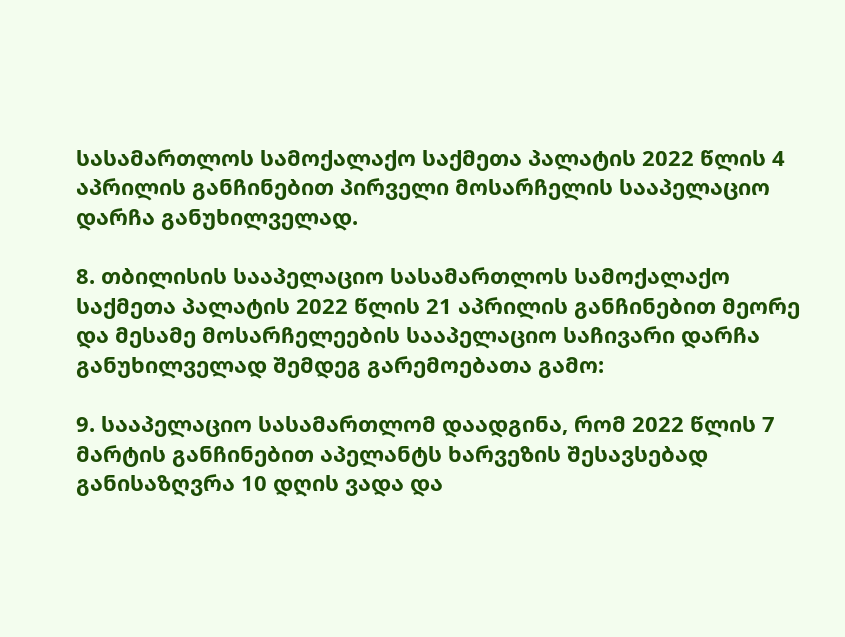სასამართლოს სამოქალაქო საქმეთა პალატის 2022 წლის 4 აპრილის განჩინებით პირველი მოსარჩელის სააპელაციო დარჩა განუხილველად.

8. თბილისის სააპელაციო სასამართლოს სამოქალაქო საქმეთა პალატის 2022 წლის 21 აპრილის განჩინებით მეორე და მესამე მოსარჩელეების სააპელაციო საჩივარი დარჩა განუხილველად შემდეგ გარემოებათა გამო:

9. სააპელაციო სასამართლომ დაადგინა, რომ 2022 წლის 7 მარტის განჩინებით აპელანტს ხარვეზის შესავსებად განისაზღვრა 10 დღის ვადა და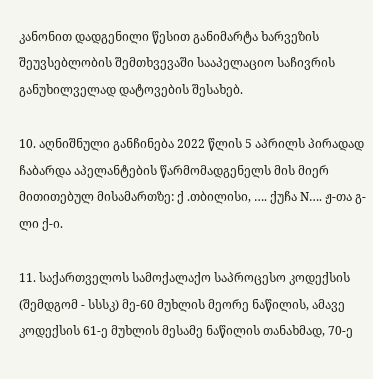კანონით დადგენილი წესით განიმარტა ხარვეზის შეუვსებლობის შემთხვევაში სააპელაციო საჩივრის განუხილველად დატოვების შესახებ.

10. აღნიშნული განჩინება 2022 წლის 5 აპრილს პირადად ჩაბარდა აპელანტების წარმომადგენელს მის მიერ მითითებულ მისამართზე: ქ .თბილისი, …. ქუჩა N…. ჟ-თა გ-ლი ქ-ი.

11. საქართველოს სამოქალაქო საპროცესო კოდექსის (შემდგომ - სსსკ) მე-60 მუხლის მეორე ნაწილის, ამავე კოდექსის 61-ე მუხლის მესამე ნაწილის თანახმად, 70-ე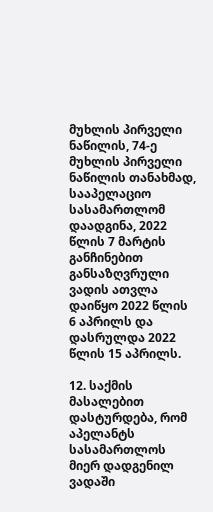მუხლის პირველი ნაწილის, 74-ე მუხლის პირველი ნაწილის თანახმად, სააპელაციო სასამართლომ დაადგინა, 2022 წლის 7 მარტის განჩინებით განსაზღვრული ვადის ათვლა დაიწყო 2022 წლის 6 აპრილს და დასრულდა 2022 წლის 15 აპრილს.

12. საქმის მასალებით დასტურდება, რომ აპელანტს სასამართლოს მიერ დადგენილ ვადაში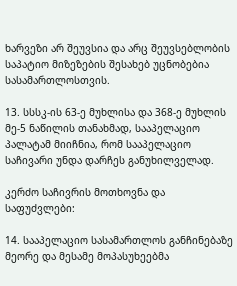ხარვეზი არ შეუვსია და არც შეუვსებლობის საპატიო მიზეზების შესახებ უცნობებია სასამართლოსთვის.

13. სსსკ-ის 63-ე მუხლისა და 368-ე მუხლის მე-5 ნაწილის თანახმად, სააპელაციო პალატამ მიიჩნია, რომ სააპელაციო საჩივარი უნდა დარჩეს განუხილველად.

კერძო საჩივრის მოთხოვნა და საფუძვლები:

14. სააპელაციო სასამართლოს განჩინებაზე მეორე და მესამე მოპასუხეებმა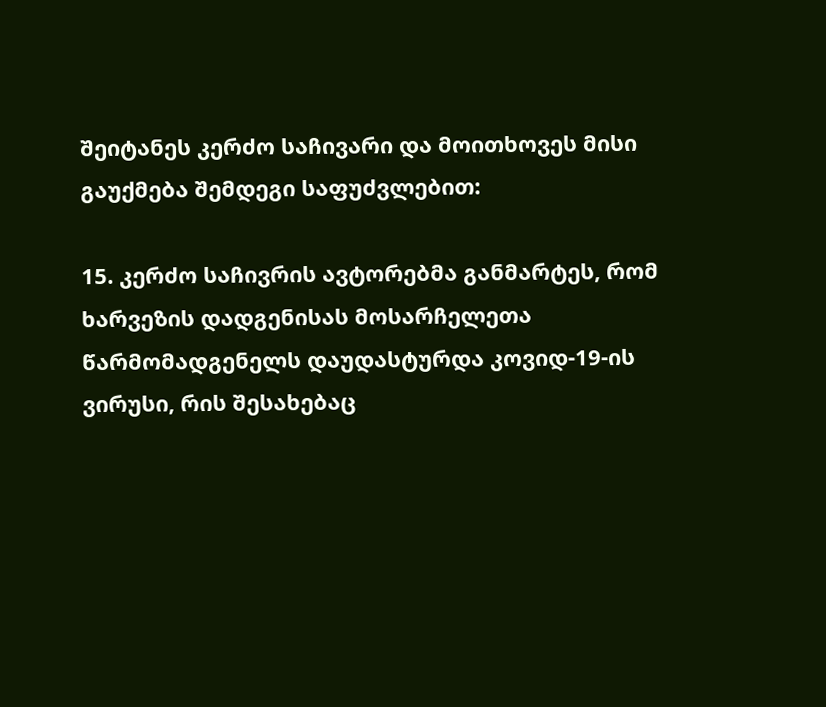შეიტანეს კერძო საჩივარი და მოითხოვეს მისი გაუქმება შემდეგი საფუძვლებით:

15. კერძო საჩივრის ავტორებმა განმარტეს, რომ ხარვეზის დადგენისას მოსარჩელეთა წარმომადგენელს დაუდასტურდა კოვიდ-19-ის ვირუსი, რის შესახებაც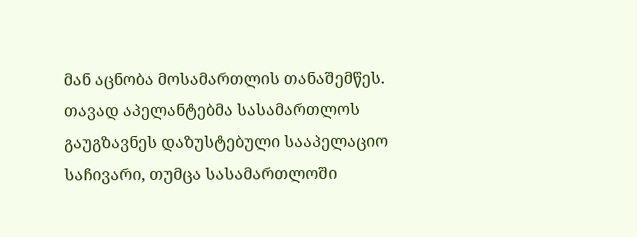მან აცნობა მოსამართლის თანაშემწეს. თავად აპელანტებმა სასამართლოს გაუგზავნეს დაზუსტებული სააპელაციო საჩივარი, თუმცა სასამართლოში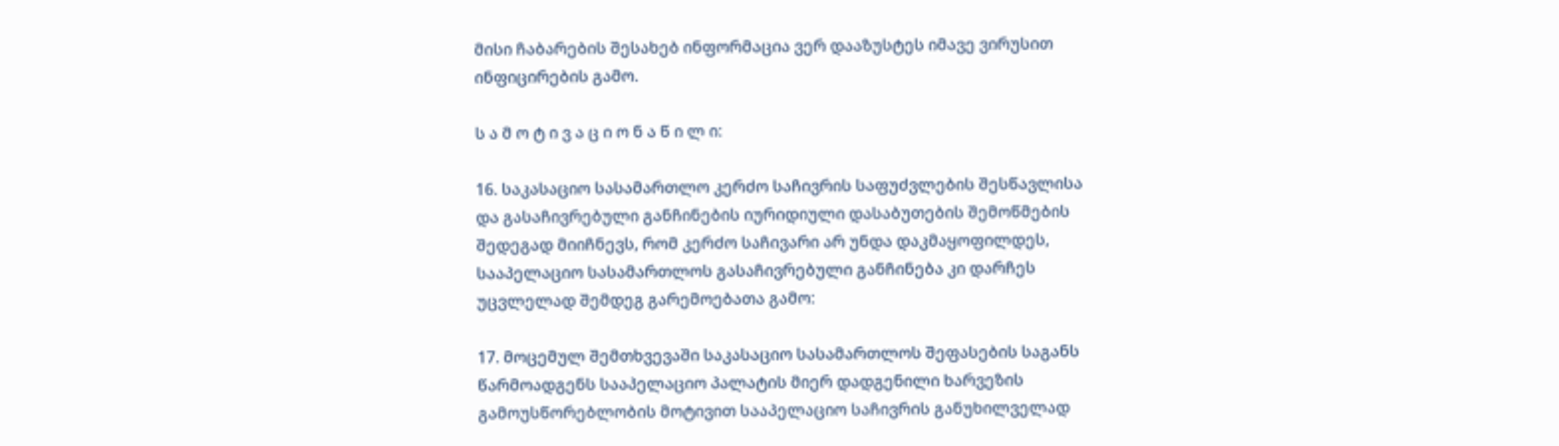მისი ჩაბარების შესახებ ინფორმაცია ვერ დააზუსტეს იმავე ვირუსით ინფიცირების გამო.

ს ა მ ო ტ ი ვ ა ც ი ო ნ ა წ ი ლ ი:

16. საკასაციო სასამართლო კერძო საჩივრის საფუძვლების შესწავლისა და გასაჩივრებული განჩინების იურიდიული დასაბუთების შემოწმების შედეგად მიიჩნევს, რომ კერძო საჩივარი არ უნდა დაკმაყოფილდეს, სააპელაციო სასამართლოს გასაჩივრებული განჩინება კი დარჩეს უცვლელად შემდეგ გარემოებათა გამო:

17. მოცემულ შემთხვევაში საკასაციო სასამართლოს შეფასების საგანს წარმოადგენს სააპელაციო პალატის მიერ დადგენილი ხარვეზის გამოუსწორებლობის მოტივით სააპელაციო საჩივრის განუხილველად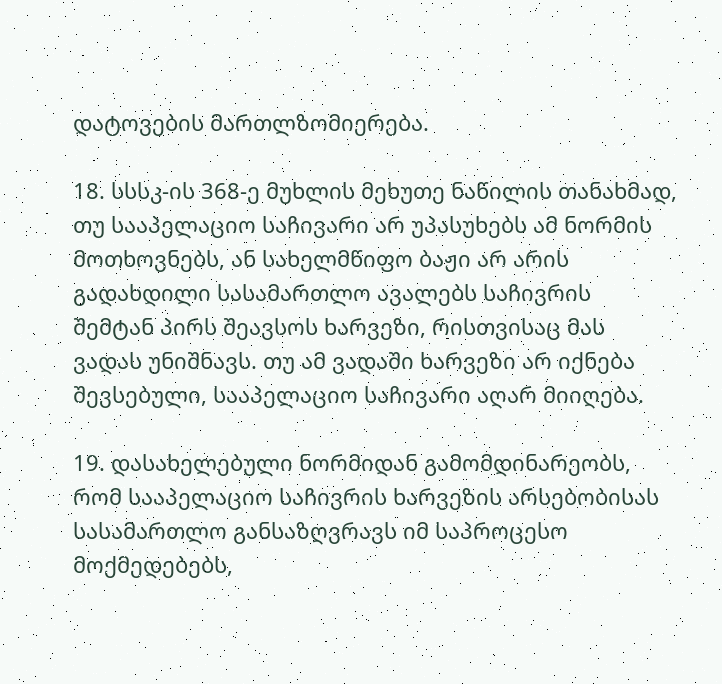დატოვების მართლზომიერება.

18. სსსკ-ის 368-ე მუხლის მეხუთე ნაწილის თანახმად, თუ სააპელაციო საჩივარი არ უპასუხებს ამ ნორმის მოთხოვნებს, ან სახელმწიფო ბაჟი არ არის გადახდილი სასამართლო ავალებს საჩივრის შემტან პირს შეავსოს ხარვეზი, რისთვისაც მას ვადას უნიშნავს. თუ ამ ვადაში ხარვეზი არ იქნება შევსებული, სააპელაციო საჩივარი აღარ მიიღება.

19. დასახელებული ნორმიდან გამომდინარეობს, რომ სააპელაციო საჩივრის ხარვეზის არსებობისას სასამართლო განსაზღვრავს იმ საპროცესო მოქმედებებს,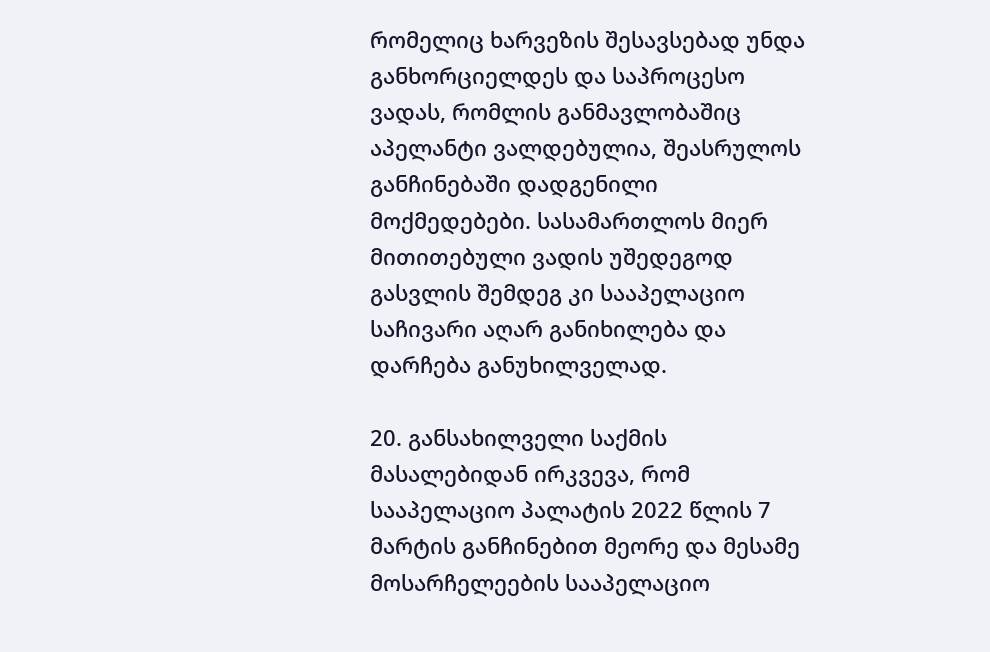რომელიც ხარვეზის შესავსებად უნდა განხორციელდეს და საპროცესო ვადას, რომლის განმავლობაშიც აპელანტი ვალდებულია, შეასრულოს განჩინებაში დადგენილი მოქმედებები. სასამართლოს მიერ მითითებული ვადის უშედეგოდ გასვლის შემდეგ კი სააპელაციო საჩივარი აღარ განიხილება და დარჩება განუხილველად.

20. განსახილველი საქმის მასალებიდან ირკვევა, რომ სააპელაციო პალატის 2022 წლის 7 მარტის განჩინებით მეორე და მესამე მოსარჩელეების სააპელაციო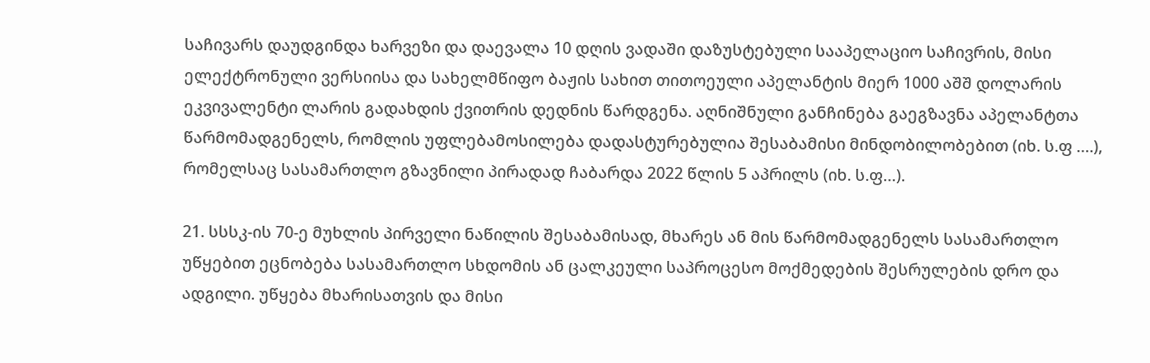საჩივარს დაუდგინდა ხარვეზი და დაევალა 10 დღის ვადაში დაზუსტებული სააპელაციო საჩივრის, მისი ელექტრონული ვერსიისა და სახელმწიფო ბაჟის სახით თითოეული აპელანტის მიერ 1000 აშშ დოლარის ეკვივალენტი ლარის გადახდის ქვითრის დედნის წარდგენა. აღნიშნული განჩინება გაეგზავნა აპელანტთა წარმომადგენელს, რომლის უფლებამოსილება დადასტურებულია შესაბამისი მინდობილობებით (იხ. ს.ფ ….), რომელსაც სასამართლო გზავნილი პირადად ჩაბარდა 2022 წლის 5 აპრილს (იხ. ს.ფ…).

21. სსსკ-ის 70-ე მუხლის პირველი ნაწილის შესაბამისად, მხარეს ან მის წარმომადგენელს სასამართლო უწყებით ეცნობება სასამართლო სხდომის ან ცალკეული საპროცესო მოქმედების შესრულების დრო და ადგილი. უწყება მხარისათვის და მისი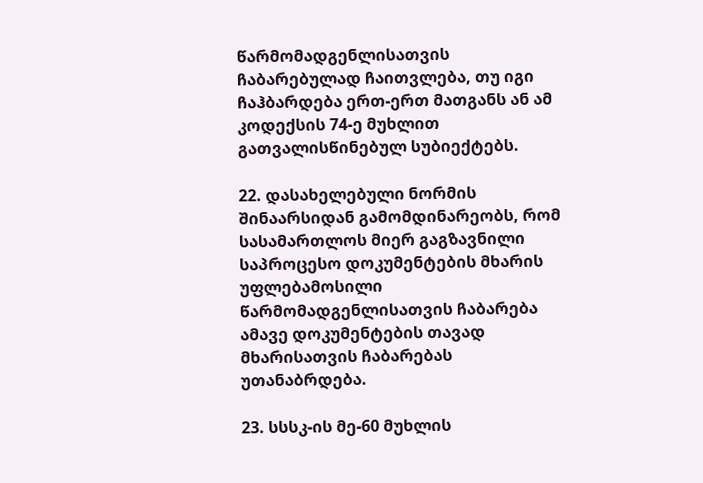წარმომადგენლისათვის ჩაბარებულად ჩაითვლება, თუ იგი ჩაჰბარდება ერთ-ერთ მათგანს ან ამ კოდექსის 74-ე მუხლით გათვალისწინებულ სუბიექტებს.

22. დასახელებული ნორმის შინაარსიდან გამომდინარეობს, რომ სასამართლოს მიერ გაგზავნილი საპროცესო დოკუმენტების მხარის უფლებამოსილი წარმომადგენლისათვის ჩაბარება ამავე დოკუმენტების თავად მხარისათვის ჩაბარებას უთანაბრდება.

23. სსსკ-ის მე-60 მუხლის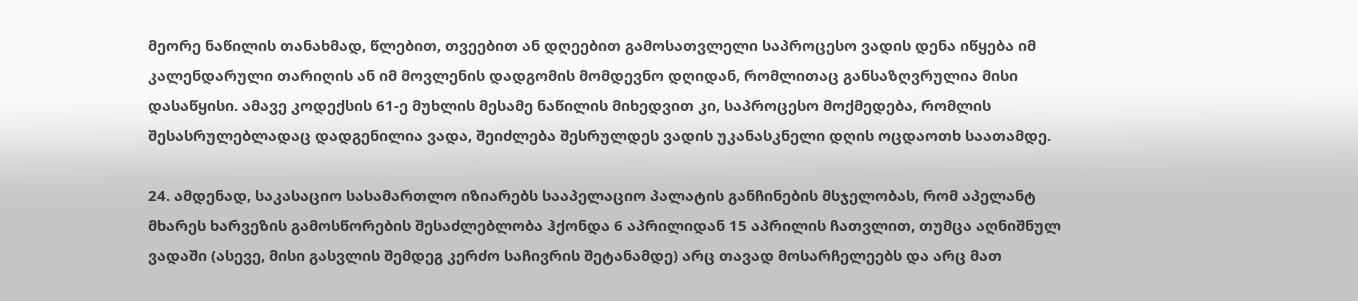მეორე ნაწილის თანახმად, წლებით, თვეებით ან დღეებით გამოსათვლელი საპროცესო ვადის დენა იწყება იმ კალენდარული თარიღის ან იმ მოვლენის დადგომის მომდევნო დღიდან, რომლითაც განსაზღვრულია მისი დასაწყისი. ამავე კოდექსის 61-ე მუხლის მესამე ნაწილის მიხედვით კი, საპროცესო მოქმედება, რომლის შესასრულებლადაც დადგენილია ვადა, შეიძლება შესრულდეს ვადის უკანასკნელი დღის ოცდაოთხ საათამდე.

24. ამდენად, საკასაციო სასამართლო იზიარებს სააპელაციო პალატის განჩინების მსჯელობას, რომ აპელანტ მხარეს ხარვეზის გამოსწორების შესაძლებლობა ჰქონდა 6 აპრილიდან 15 აპრილის ჩათვლით, თუმცა აღნიშნულ ვადაში (ასევე, მისი გასვლის შემდეგ კერძო საჩივრის შეტანამდე) არც თავად მოსარჩელეებს და არც მათ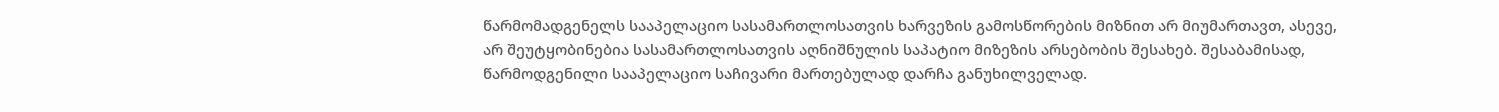წარმომადგენელს სააპელაციო სასამართლოსათვის ხარვეზის გამოსწორების მიზნით არ მიუმართავთ, ასევე, არ შეუტყობინებია სასამართლოსათვის აღნიშნულის საპატიო მიზეზის არსებობის შესახებ. შესაბამისად, წარმოდგენილი სააპელაციო საჩივარი მართებულად დარჩა განუხილველად.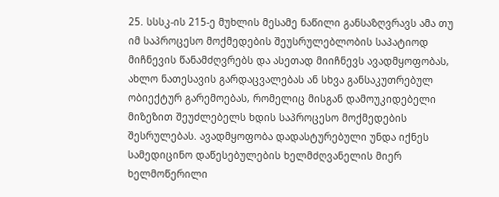25. სსსკ-ის 215-ე მუხლის მესამე ნაწილი განსაზღვრავს ამა თუ იმ საპროცესო მოქმედების შეუსრულებლობის საპატიოდ მიჩნევის წანამძღვრებს და ასეთად მიიჩნევს ავადმყოფობას, ახლო ნათესავის გარდაცვალებას ან სხვა განსაკუთრებულ ობიექტურ გარემოებას, რომელიც მისგან დამოუკიდებელი მიზეზით შეუძლებელს ხდის საპროცესო მოქმედების შესრულებას. ავადმყოფობა დადასტურებული უნდა იქნეს სამედიცინო დაწესებულების ხელმძღვანელის მიერ ხელმოწერილი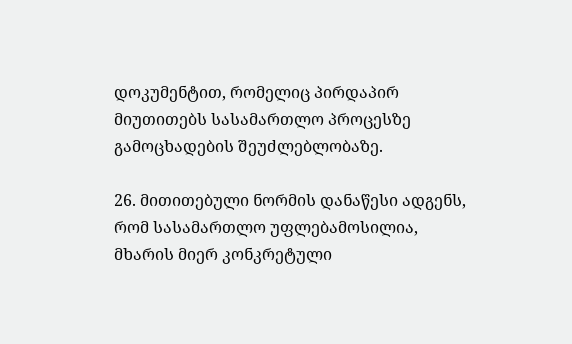დოკუმენტით, რომელიც პირდაპირ მიუთითებს სასამართლო პროცესზე გამოცხადების შეუძლებლობაზე.

26. მითითებული ნორმის დანაწესი ადგენს, რომ სასამართლო უფლებამოსილია, მხარის მიერ კონკრეტული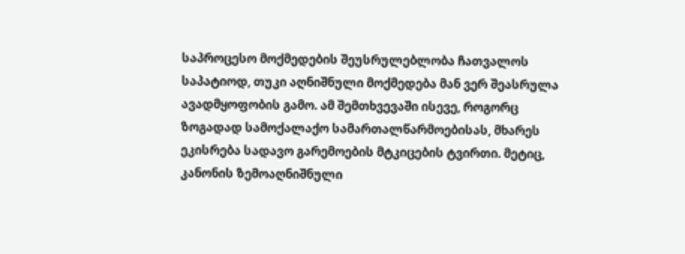საპროცესო მოქმედების შეუსრულებლობა ჩათვალოს საპატიოდ, თუკი აღნიშნული მოქმედება მან ვერ შეასრულა ავადმყოფობის გამო. ამ შემთხვევაში ისევე, როგორც ზოგადად სამოქალაქო სამართალწარმოებისას, მხარეს ეკისრება სადავო გარემოების მტკიცების ტვირთი. მეტიც, კანონის ზემოაღნიშნული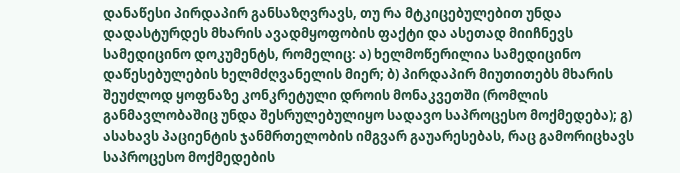დანაწესი პირდაპირ განსაზღვრავს, თუ რა მტკიცებულებით უნდა დადასტურდეს მხარის ავადმყოფობის ფაქტი და ასეთად მიიჩნევს სამედიცინო დოკუმენტს, რომელიც: ა) ხელმოწერილია სამედიცინო დაწესებულების ხელმძღვანელის მიერ; ბ) პირდაპირ მიუთითებს მხარის შეუძლოდ ყოფნაზე კონკრეტული დროის მონაკვეთში (რომლის განმავლობაშიც უნდა შესრულებულიყო სადავო საპროცესო მოქმედება); გ) ასახავს პაციენტის ჯანმრთელობის იმგვარ გაუარესებას, რაც გამორიცხავს საპროცესო მოქმედების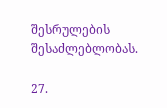შესრულების შესაძლებლობას.

27.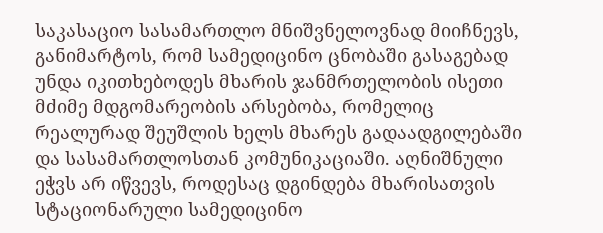საკასაციო სასამართლო მნიშვნელოვნად მიიჩნევს, განიმარტოს, რომ სამედიცინო ცნობაში გასაგებად უნდა იკითხებოდეს მხარის ჯანმრთელობის ისეთი მძიმე მდგომარეობის არსებობა, რომელიც რეალურად შეუშლის ხელს მხარეს გადაადგილებაში და სასამართლოსთან კომუნიკაციაში. აღნიშნული ეჭვს არ იწვევს, როდესაც დგინდება მხარისათვის სტაციონარული სამედიცინო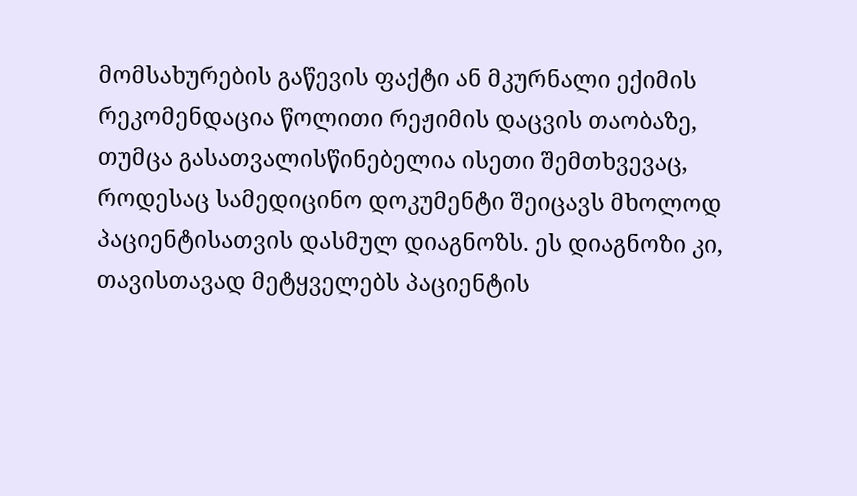მომსახურების გაწევის ფაქტი ან მკურნალი ექიმის რეკომენდაცია წოლითი რეჟიმის დაცვის თაობაზე, თუმცა გასათვალისწინებელია ისეთი შემთხვევაც, როდესაც სამედიცინო დოკუმენტი შეიცავს მხოლოდ პაციენტისათვის დასმულ დიაგნოზს. ეს დიაგნოზი კი, თავისთავად მეტყველებს პაციენტის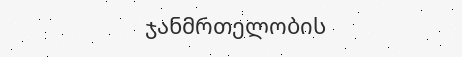ჯანმრთელობის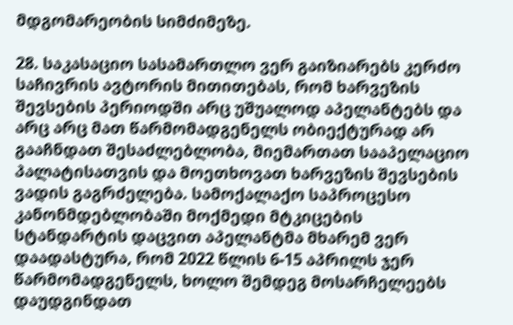მდგომარეობის სიმძიმეზე.

28. საკასაციო სასამართლო ვერ გაიზიარებს კერძო საჩივრის ავტორის მითითებას, რომ ხარვეზის შევსების პერიოდში არც უშუალოდ აპელანტებს და არც არც მათ წარმომადგენელს ობიექტურად არ გააჩნდათ შესაძლებლობა, მიემართათ სააპელაციო პალატისათვის და მოეთხოვათ ხარვეზის შევსების ვადის გაგრძელება. სამოქალაქო საპროცესო კანონმდებლობაში მოქმედი მტკიცების სტანდარტის დაცვით აპელანტმა მხარემ ვერ დაადასტურა, რომ 2022 წლის 6-15 აპრილს ჯერ წარმომადგენელს, ხოლო შემდეგ მოსარჩელეებს დაუდგინდათ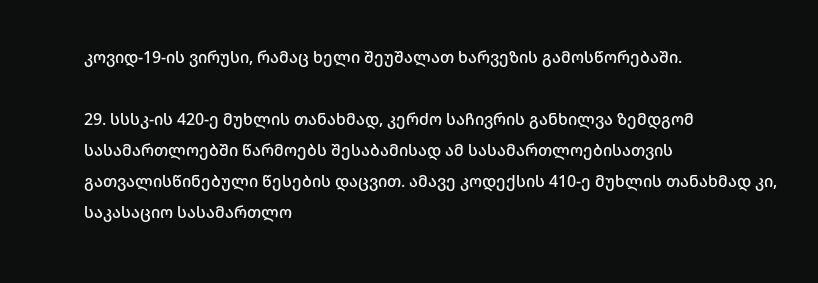კოვიდ-19-ის ვირუსი, რამაც ხელი შეუშალათ ხარვეზის გამოსწორებაში.

29. სსსკ-ის 420-ე მუხლის თანახმად, კერძო საჩივრის განხილვა ზემდგომ სასამართლოებში წარმოებს შესაბამისად ამ სასამართლოებისათვის გათვალისწინებული წესების დაცვით. ამავე კოდექსის 410-ე მუხლის თანახმად კი, საკასაციო სასამართლო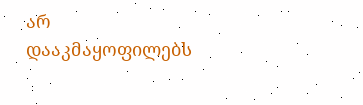არ დააკმაყოფილებს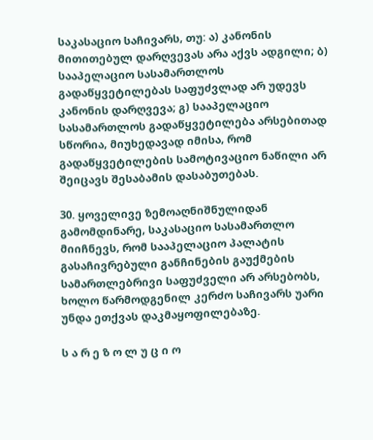საკასაციო საჩივარს, თუ: ა) კანონის მითითებულ დარღვევას არა აქვს ადგილი; ბ) სააპელაციო სასამართლოს გადაწყვეტილებას საფუძვლად არ უდევს კანონის დარღვევა; გ) სააპელაციო სასამართლოს გადაწყვეტილება არსებითად სწორია, მიუხედავად იმისა, რომ გადაწყვეტილების სამოტივაციო ნაწილი არ შეიცავს შესაბამის დასაბუთებას.

30. ყოველივე ზემოაღნიშნულიდან გამომდინარე, საკასაციო სასამართლო მიიჩნევს, რომ სააპელაციო პალატის გასაჩივრებული განჩინების გაუქმების სამართლებრივი საფუძველი არ არსებობს, ხოლო წარმოდგენილ კერძო საჩივარს უარი უნდა ეთქვას დაკმაყოფილებაზე.

ს ა რ ე ზ ო ლ უ ც ი ო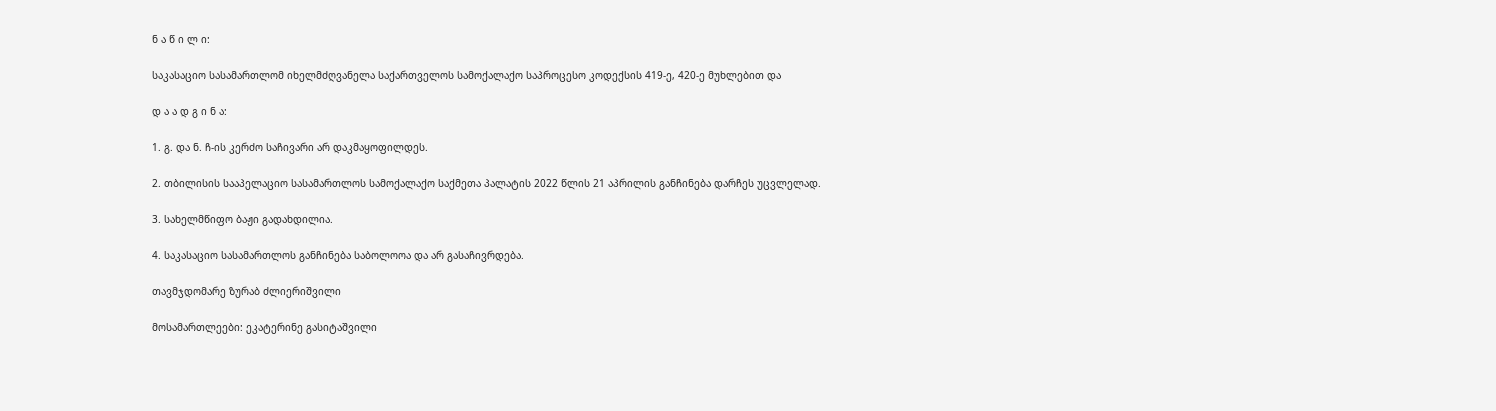ნ ა წ ი ლ ი:

საკასაციო სასამართლომ იხელმძღვანელა საქართველოს სამოქალაქო საპროცესო კოდექსის 419-ე, 420-ე მუხლებით და

დ ა ა დ გ ი ნ ა:

1. გ. და ნ. ჩ-ის კერძო საჩივარი არ დაკმაყოფილდეს.

2. თბილისის სააპელაციო სასამართლოს სამოქალაქო საქმეთა პალატის 2022 წლის 21 აპრილის განჩინება დარჩეს უცვლელად.

3. სახელმწიფო ბაჟი გადახდილია.

4. საკასაციო სასამართლოს განჩინება საბოლოოა და არ გასაჩივრდება.

თავმჯდომარე ზურაბ ძლიერიშვილი

მოსამართლეები: ეკატერინე გასიტაშვილი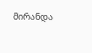მირანდა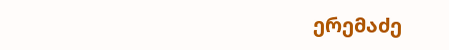ერემაძე